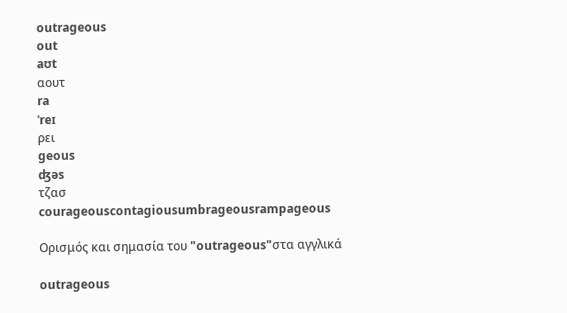outrageous
out
aʊt
αουτ
ra
ˈreɪ
ρει
geous
ʤəs
τζασ
courageouscontagiousumbrageousrampageous

Ορισμός και σημασία του "outrageous"στα αγγλικά

outrageous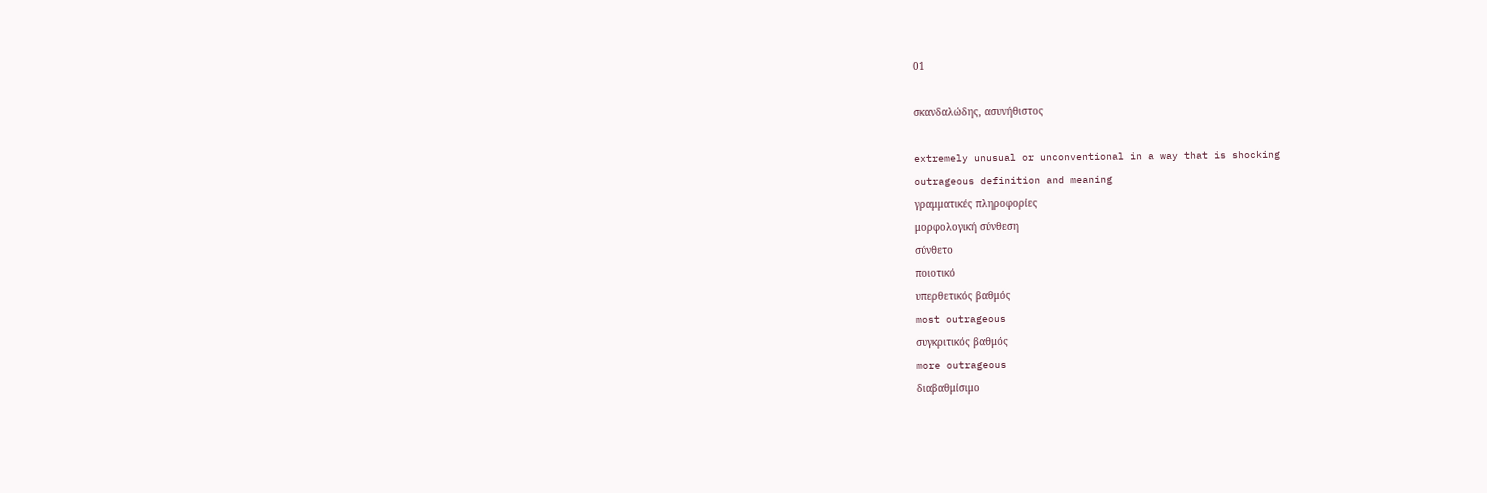01

σκανδαλώδης, ασυνήθιστος

extremely unusual or unconventional in a way that is shocking
outrageous definition and meaning
γραμματικές πληροφορίες
μορφολογική σύνθεση
σύνθετο
ποιοτικό
υπερθετικός βαθμός
most outrageous
συγκριτικός βαθμός
more outrageous
διαβαθμίσιμο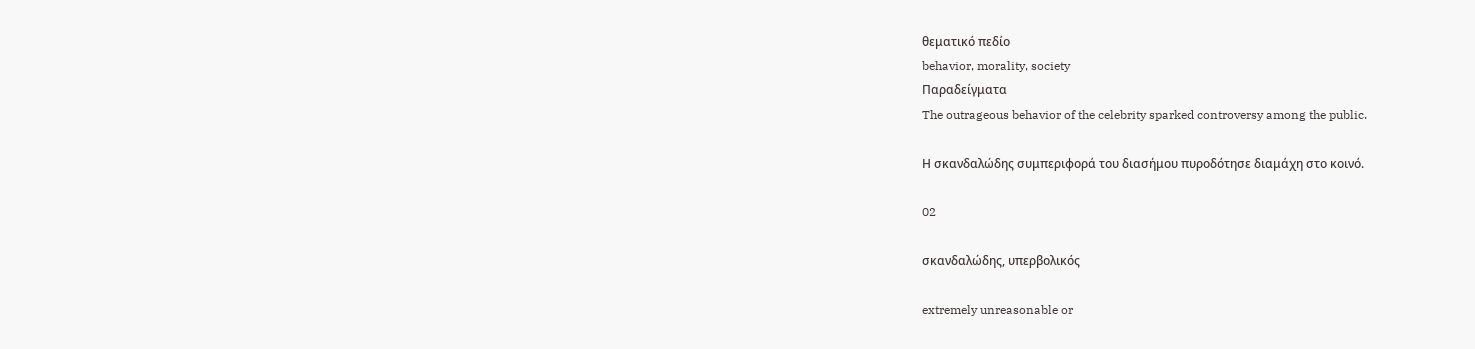θεματικό πεδίο
behavior, morality, society
Παραδείγματα
The outrageous behavior of the celebrity sparked controversy among the public.

Η σκανδαλώδης συμπεριφορά του διασήμου πυροδότησε διαμάχη στο κοινό.

02

σκανδαλώδης, υπερβολικός

extremely unreasonable or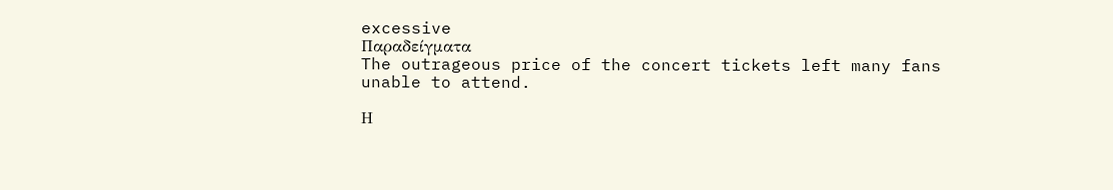excessive
Παραδείγματα
The outrageous price of the concert tickets left many fans unable to attend.

Η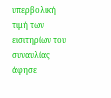υπερβολική τιμή των εισιτηρίων του συναυλίας άφησε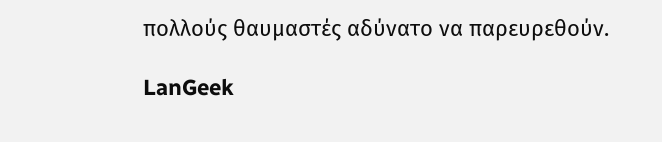πολλούς θαυμαστές αδύνατο να παρευρεθούν.

LanGeek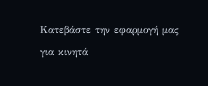Κατεβάστε την εφαρμογή μας για κινητά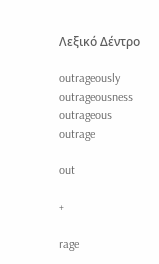Λεξικό Δέντρο

outrageously
outrageousness
outrageous
outrage

out

+

rage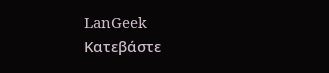LanGeek
Κατεβάστε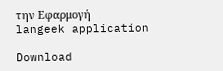την Εφαρμογή
langeek application

Download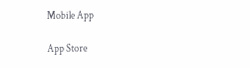Mobile App

App Store